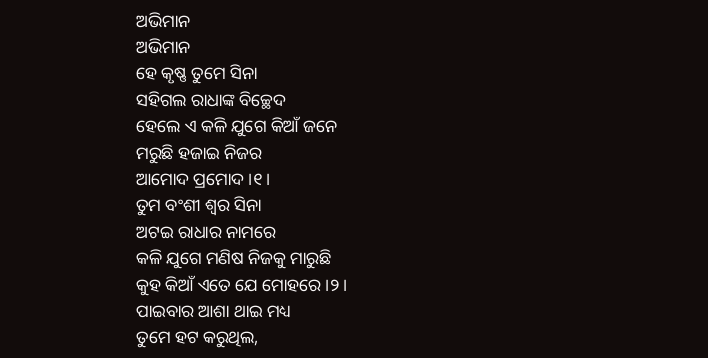ଅଭିମାନ
ଅଭିମାନ
ହେ କୃଷ୍ଣ ତୁମେ ସିନା
ସହିଗଲ ରାଧାଙ୍କ ବିଚ୍ଛେଦ
ହେଲେ ଏ କଳି ଯୁଗେ କିଆଁ ଜନେ
ମରୁଛି ହଜାଇ ନିଜର
ଆମୋଦ ପ୍ରମୋଦ ।୧।
ତୁମ ବଂଶୀ ଶ୍ୱର ସିନା
ଅଟଇ ରାଧାର ନାମରେ
କଳି ଯୁଗେ ମଣିଷ ନିଜକୁ ମାରୁଛି
କୁହ କିଆଁ ଏତେ ଯେ ମୋହରେ ।୨।
ପାଇବାର ଆଶା ଥାଇ ମଧ୍ୟ
ତୁମେ ହଟ କରୁଥିଲ,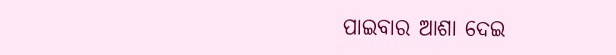ପାଇବାର ଆଶା ଦେଇ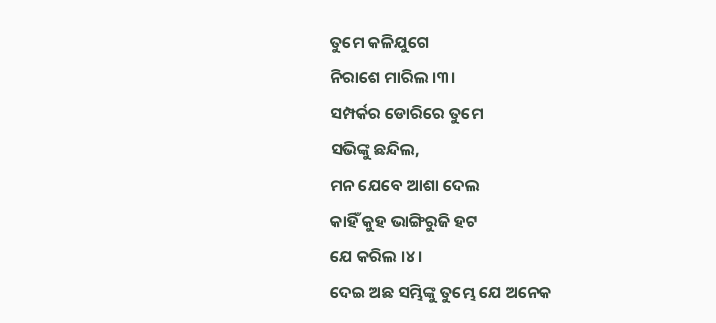ତୁମେ କଳିଯୁଗେ
ନିରାଶେ ମାରିଲ ।୩।
ସମ୍ପର୍କର ଡୋରିରେ ତୁମେ
ସଭିଙ୍କୁ ଛନ୍ଦିଲ,
ମନ ଯେବେ ଆଶା ଦେଲ
କାହିଁ କୁହ ଭାଙ୍ଗିରୁଜି ହଟ
ଯେ କରିଲ ।୪।
ଦେଇ ଅଛ ସମ୍ଭିଙ୍କୁ ତୁମ୍ଭେ ଯେ ଅନେକ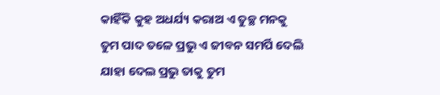କାହିଁକି କୁହ ଅଧର୍ଯ୍ୟ କରାଅ ଏ ତୁଚ୍ଛ ମନକୁ
ତୁମ ପାଦ ତଳେ ପ୍ରଭୁ ଏ ଜୀବନ ସମର୍ପି ଦେଲି
ଯାହା ଦେଲ ପ୍ରଭୁ ତାକୁ ତୁମ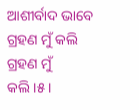ଆଶୀର୍ବାଦ ଭାବେ ଗ୍ରହଣ ମୁଁ କଲି
ଗ୍ରହଣ ମୁଁ କଲି।୫।